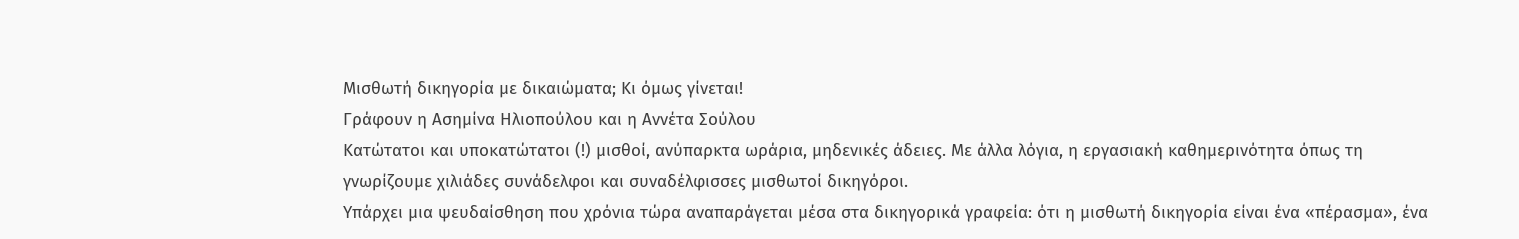Μισθωτή δικηγορία με δικαιώματα; Κι όμως γίνεται!
Γράφουν η Ασημίνα Ηλιοπούλου και η Αννέτα Σούλου
Κατώτατοι και υποκατώτατοι (!) μισθοί, ανύπαρκτα ωράρια, μηδενικές άδειες. Με άλλα λόγια, η εργασιακή καθημερινότητα όπως τη γνωρίζουμε χιλιάδες συνάδελφοι και συναδέλφισσες μισθωτοί δικηγόροι.
Υπάρχει μια ψευδαίσθηση που χρόνια τώρα αναπαράγεται μέσα στα δικηγορικά γραφεία: ότι η μισθωτή δικηγορία είναι ένα «πέρασμα», ένα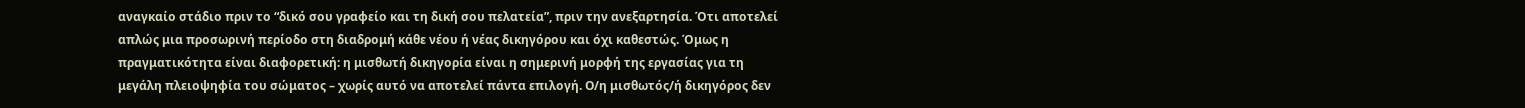αναγκαίο στάδιο πριν το “δικό σου γραφείο και τη δική σου πελατεία”, πριν την ανεξαρτησία. Ότι αποτελεί απλώς μια προσωρινή περίοδο στη διαδρομή κάθε νέου ή νέας δικηγόρου και όχι καθεστώς. Όμως η πραγματικότητα είναι διαφορετική: η μισθωτή δικηγορία είναι η σημερινή μορφή της εργασίας για τη μεγάλη πλειοψηφία του σώματος – χωρίς αυτό να αποτελεί πάντα επιλογή. Ο/η μισθωτός/ή δικηγόρος δεν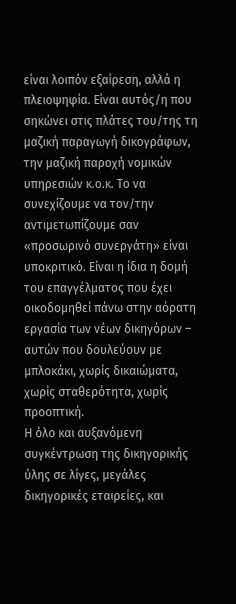είναι λοιπόν εξαίρεση, αλλά η πλειοψηφία. Είναι αυτός/η που σηκώνει στις πλάτες του/της τη μαζική παραγωγή δικογράφων, την μαζική παροχή νομικών υπηρεσιών κ.ο.κ. Το να συνεχίζουμε να τον/την αντιμετωπίζουμε σαν «προσωρινό συνεργάτη» είναι υποκριτικό. Είναι η ίδια η δομή του επαγγέλματος που έχει οικοδομηθεί πάνω στην αόρατη εργασία των νέων δικηγόρων – αυτών που δουλεύουν με μπλοκάκι, χωρίς δικαιώματα, χωρίς σταθερότητα, χωρίς προοπτική.
Η όλο και αυξανόμενη συγκέντρωση της δικηγορικής ύλης σε λίγες, μεγάλες δικηγορικές εταιρείες, και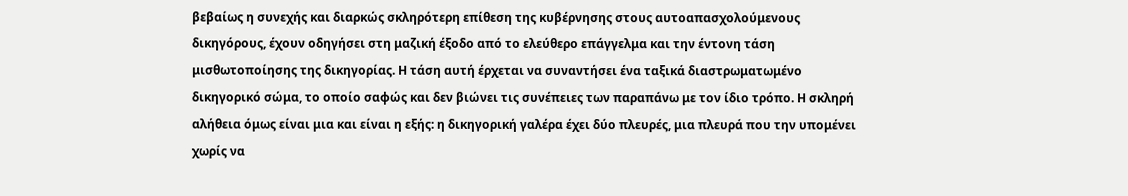βεβαίως η συνεχής και διαρκώς σκληρότερη επίθεση της κυβέρνησης στους αυτοαπασχολούμενους δικηγόρους, έχουν οδηγήσει στη μαζική έξοδο από το ελεύθερο επάγγελμα και την έντονη τάση μισθωτοποίησης της δικηγορίας. Η τάση αυτή έρχεται να συναντήσει ένα ταξικά διαστρωματωμένο δικηγορικό σώμα, το οποίο σαφώς και δεν βιώνει τις συνέπειες των παραπάνω με τον ίδιο τρόπο. Η σκληρή αλήθεια όμως είναι μια και είναι η εξής: η δικηγορική γαλέρα έχει δύο πλευρές, μια πλευρά που την υπομένει χωρίς να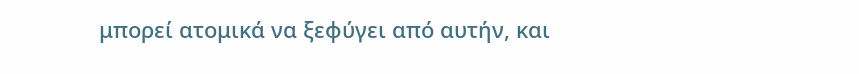μπορεί ατομικά να ξεφύγει από αυτήν, και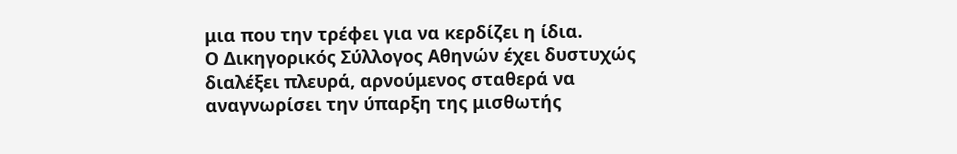μια που την τρέφει για να κερδίζει η ίδια.
Ο Δικηγορικός Σύλλογος Αθηνών έχει δυστυχώς διαλέξει πλευρά, αρνούμενος σταθερά να αναγνωρίσει την ύπαρξη της μισθωτής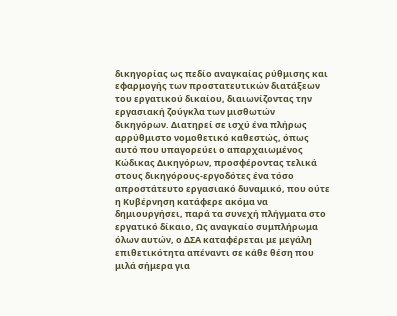δικηγορίας ως πεδίο αναγκαίας ρύθμισης και εφαρμογής των προστατευτικών διατάξεων του εργατικού δικαίου, διαιωνίζοντας την εργασιακή ζούγκλα των μισθωτών δικηγόρων. Διατηρεί σε ισχύ ένα πλήρως αρρύθμιστο νομοθετικό καθεστώς, όπως αυτό που υπαγορεύει ο απαρχαιωμένος Κώδικας Δικηγόρων, προσφέροντας τελικά στους δικηγόρους-εργοδότες ένα τόσο απροστάτευτο εργασιακό δυναμικό, που ούτε η Κυβέρνηση κατάφερε ακόμα να δημιουργήσει, παρά τα συνεχή πλήγματα στο εργατικό δίκαιο, Ως αναγκαίο συμπλήρωμα όλων αυτών, ο ΔΣΑ καταφέρεται με μεγάλη επιθετικότητα απέναντι σε κάθε θέση που μιλά σήμερα για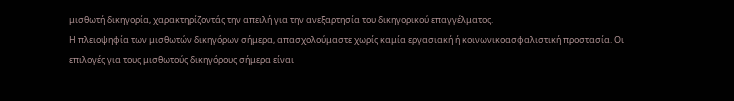μισθωτή δικηγορία, χαρακτηρίζοντάς την απειλή για την ανεξαρτησία του δικηγορικού επαγγέλματος.
Η πλειοψηφία των μισθωτών δικηγόρων σήμερα, απασχολούμαστε χωρίς καμία εργασιακή ή κοινωνικοασφαλιστική προστασία. Οι επιλογές για τους μισθωτούς δικηγόρους σήμερα είναι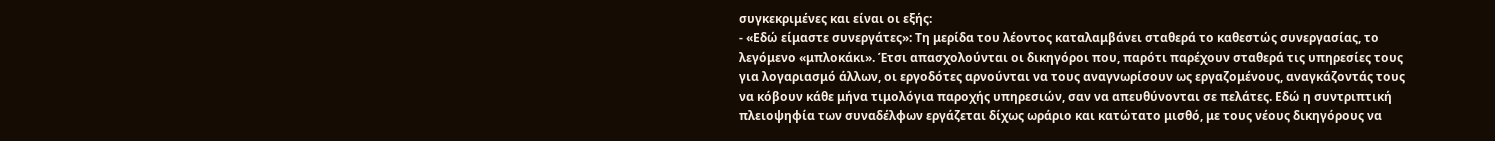συγκεκριμένες και είναι οι εξής:
- «Εδώ είμαστε συνεργάτες»: Τη μερίδα του λέοντος καταλαμβάνει σταθερά το καθεστώς συνεργασίας, το λεγόμενο «μπλοκάκι». Έτσι απασχολούνται οι δικηγόροι που, παρότι παρέχουν σταθερά τις υπηρεσίες τους για λογαριασμό άλλων, οι εργοδότες αρνούνται να τους αναγνωρίσουν ως εργαζομένους, αναγκάζοντάς τους να κόβουν κάθε μήνα τιμολόγια παροχής υπηρεσιών, σαν να απευθύνονται σε πελάτες. Εδώ η συντριπτική πλειοψηφία των συναδέλφων εργάζεται δίχως ωράριο και κατώτατο μισθό, με τους νέους δικηγόρους να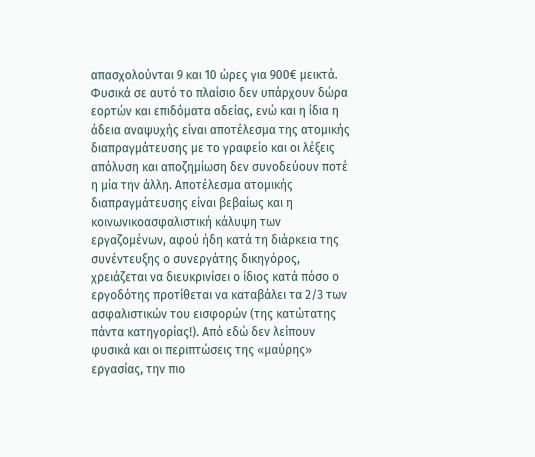απασχολούνται 9 και 10 ώρες για 900€ μεικτά. Φυσικά σε αυτό το πλαίσιο δεν υπάρχουν δώρα εορτών και επιδόματα αδείας, ενώ και η ίδια η άδεια αναψυχής είναι αποτέλεσμα της ατομικής διαπραγμάτευσης με το γραφείο και οι λέξεις απόλυση και αποζημίωση δεν συνοδεύουν ποτέ η μία την άλλη. Αποτέλεσμα ατομικής διαπραγμάτευσης είναι βεβαίως και η κοινωνικοασφαλιστική κάλυψη των εργαζομένων, αφού ήδη κατά τη διάρκεια της συνέντευξης ο συνεργάτης δικηγόρος, χρειάζεται να διευκρινίσει ο ίδιος κατά πόσο ο εργοδότης προτίθεται να καταβάλει τα 2/3 των ασφαλιστικών του εισφορών (της κατώτατης πάντα κατηγορίας!). Από εδώ δεν λείπουν φυσικά και οι περιπτώσεις της «μαύρης» εργασίας, την πιο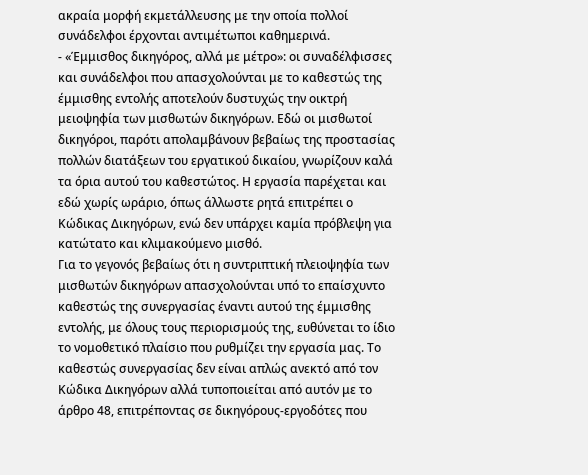ακραία μορφή εκμετάλλευσης με την οποία πολλοί συνάδελφοι έρχονται αντιμέτωποι καθημερινά.
- «Έμμισθος δικηγόρος, αλλά με μέτρο»: οι συναδέλφισσες και συνάδελφοι που απασχολούνται με το καθεστώς της έμμισθης εντολής αποτελούν δυστυχώς την οικτρή μειοψηφία των μισθωτών δικηγόρων. Εδώ οι μισθωτοί δικηγόροι, παρότι απολαμβάνουν βεβαίως της προστασίας πολλών διατάξεων του εργατικού δικαίου, γνωρίζουν καλά τα όρια αυτού του καθεστώτος. Η εργασία παρέχεται και εδώ χωρίς ωράριο, όπως άλλωστε ρητά επιτρέπει ο Κώδικας Δικηγόρων, ενώ δεν υπάρχει καμία πρόβλεψη για κατώτατο και κλιμακούμενο μισθό.
Για το γεγονός βεβαίως ότι η συντριπτική πλειοψηφία των μισθωτών δικηγόρων απασχολούνται υπό το επαίσχυντο καθεστώς της συνεργασίας έναντι αυτού της έμμισθης εντολής, με όλους τους περιορισμούς της, ευθύνεται το ίδιο το νομοθετικό πλαίσιο που ρυθμίζει την εργασία μας. Το καθεστώς συνεργασίας δεν είναι απλώς ανεκτό από τον Κώδικα Δικηγόρων αλλά τυποποιείται από αυτόν με το άρθρο 48, επιτρέποντας σε δικηγόρους-εργοδότες που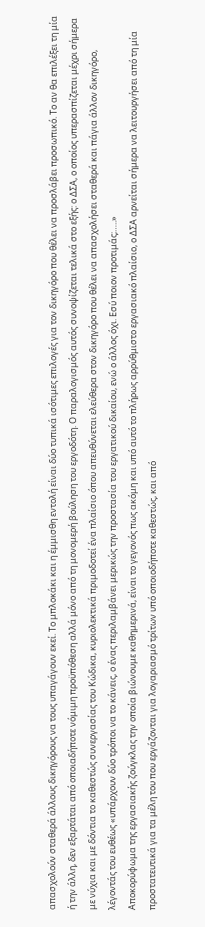απασχολούν σταθερά άλλους δικηγόρους να τους υπαγάγουν εκεί. Το μπλοκάκι και η έμμισθη εντολή είναι δύο τυπικά ισότιμες επιλογές για τον δικηγόρο που θέλει να προσλάβει προσωπικό. Το αν θα επιλέξει τη μία ή την άλλη, δεν εξαρτάται από οποιαδήποτε νόμιμη προϋπόθεση αλλά μόνο από τη μονομερή βούληση του εργοδότη. Ο παραλογισμός αυτός συνοψίζεται τελικά στο εξής: ο ΔΣΑ, ο οποίος υπερασπίζεται μέχρι σήμερα με νύχια και με δόντια το καθεστώς συνεργασίας του Κώδικα, κυριολεκτικά πριμοδοτεί ένα πλαίσιο όπου απευθύνεται ελεύθερα στον δικηγόρο που θέλει να απασχολήσει σταθερά και πάγια άλλον δικηγόρο, λέγοντάς του ευθέως «υπάρχουν δύο τρόποι να το κάνεις, ο ένας περιλαμβάνει μερικώς την προστασία του εργατικού δικαίου, ενώ ο άλλος όχι. Εσύ ποιον προτιμάς;…..»
Αποκορύφωμα της εργασιακής ζούγκλας την οποία βιώνουμε καθημερινά, είναι το γεγονός πως ακόμη και υπό αυτό το πλήρως αρρύθμιστο εργασιακό πλαίσιο, ο ΔΣΑ αρνείται σήμερα να λειτουργήσει από τη μία προστατευτικά για τα μέλη του που εργάζονται για λογαριασμό τρίτων υπό οποιοδήποτε καθεστώς, και από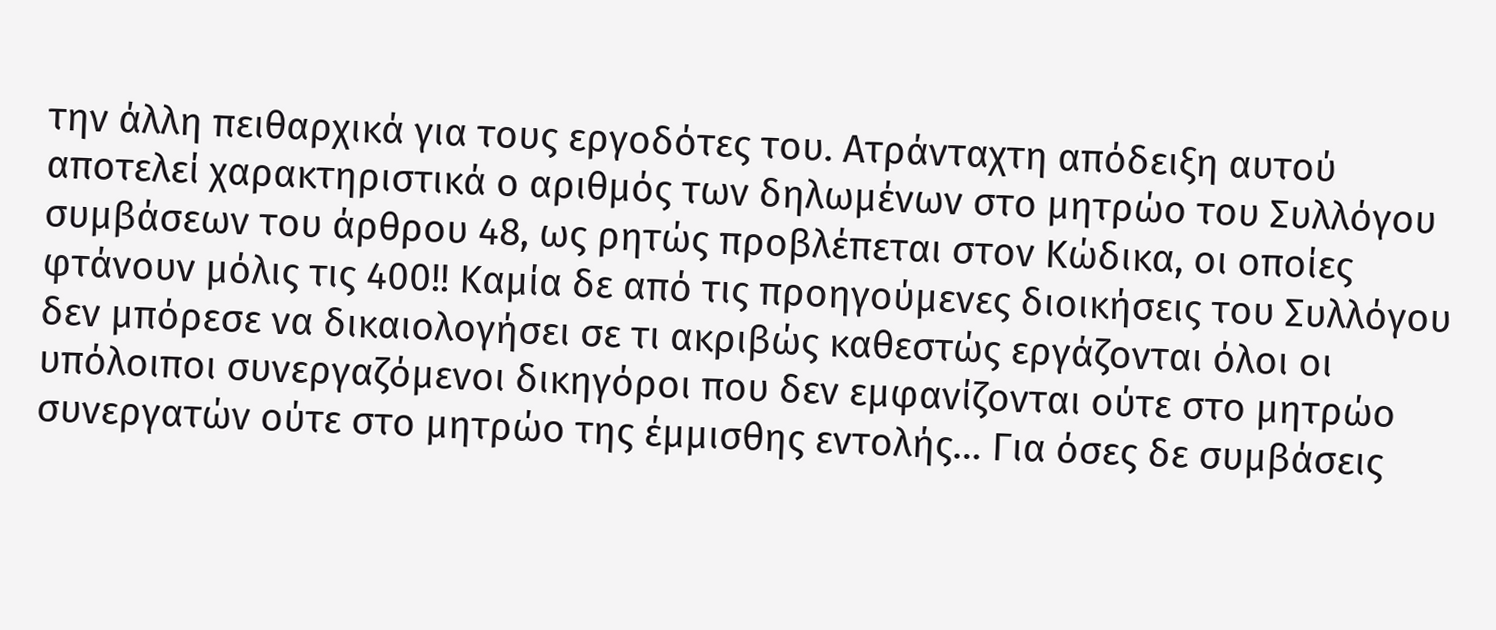την άλλη πειθαρχικά για τους εργοδότες του. Ατράνταχτη απόδειξη αυτού αποτελεί χαρακτηριστικά ο αριθμός των δηλωμένων στο μητρώο του Συλλόγου συμβάσεων του άρθρου 48, ως ρητώς προβλέπεται στον Κώδικα, οι οποίες φτάνουν μόλις τις 400!! Καμία δε από τις προηγούμενες διοικήσεις του Συλλόγου δεν μπόρεσε να δικαιολογήσει σε τι ακριβώς καθεστώς εργάζονται όλοι οι υπόλοιποι συνεργαζόμενοι δικηγόροι που δεν εμφανίζονται ούτε στο μητρώο συνεργατών ούτε στο μητρώο της έμμισθης εντολής… Για όσες δε συμβάσεις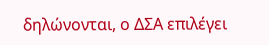δηλώνονται, ο ΔΣΑ επιλέγει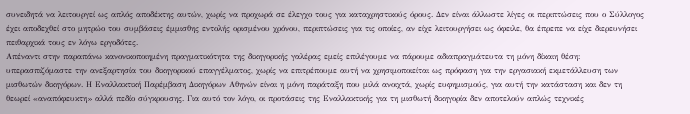συνειδητά να λειτουργεί ως απλός αποδέκτης αυτών, χωρίς να προχωρά σε έλεγχο τους για καταχρηστικούς όρους. Δεν είναι άλλωστε λίγες οι περιπτώσεις που ο Σύλλογος έχει αποδεχθεί στο μητρώο του συμβάσεις έμμισθης εντολής ορισμένου χρόνου, περιπτώσεις για τις οποίες, αν είχε λειτουργήσει ως όφειλε, θα έπρεπε να είχε διερευνήσει πειθαρχικά τους εν λόγω εργοδότες.
Απέναντι στην παραπάνω κανονικοποιημένη πραγματικότητα της δικηγορικής γαλέρας εμείς επιλέγουμε να πάρουμε αδιαπραγμάτευτα τη μόνη δίκαιη θέση: υπερασπιζόμαστε την ανεξαρτησία του δικηγορικού επαγγέλματος, χωρίς να επιτρέπουμε αυτή να χρησιμοποιείται ως πρόφαση για την εργασιακή εκμετάλλευση των μισθωτών δικηγόρων. Η Εναλλακτική Παρέμβαση Δικηγόρων Αθηνών είναι η μόνη παράταξη που μιλά ανοιχτά, χωρίς ευφημισμούς, για αυτή την κατάσταση και δεν τη θεωρεί «αναπόφευκτη» αλλά πεδίο σύγκρουσης. Για αυτό τον λόγο, οι προτάσεις της Εναλλακτικής για τη μισθωτή δικηγορία δεν αποτελούν απλώς τεχνικές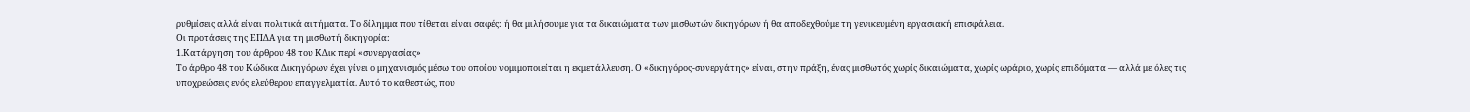ρυθμίσεις αλλά είναι πολιτικά αιτήματα. Το δίλημμα που τίθεται είναι σαφές: ή θα μιλήσουμε για τα δικαιώματα των μισθωτών δικηγόρων ή θα αποδεχθούμε τη γενικευμένη εργασιακή επισφάλεια.
Οι προτάσεις της ΕΠΔΑ για τη μισθωτή δικηγορία:
1.Κατάργηση του άρθρου 48 του ΚΔικ περί «συνεργασίας»
Το άρθρο 48 του Κώδικα Δικηγόρων έχει γίνει ο μηχανισμός μέσω του οποίου νομιμοποιείται η εκμετάλλευση. Ο «δικηγόρος-συνεργάτης» είναι, στην πράξη, ένας μισθωτός χωρίς δικαιώματα, χωρίς ωράριο, χωρίς επιδόματα — αλλά με όλες τις υποχρεώσεις ενός ελεύθερου επαγγελματία. Αυτό το καθεστώς, που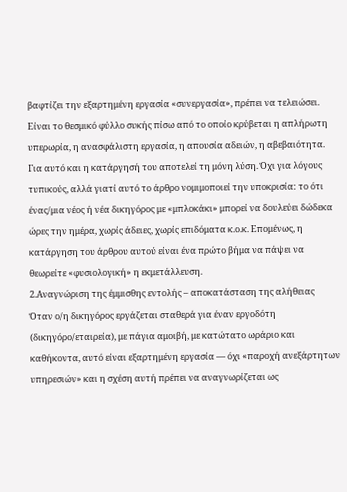βαφτίζει την εξαρτημένη εργασία «συνεργασία», πρέπει να τελειώσει. Είναι το θεσμικό φύλλο συκής πίσω από το οποίο κρύβεται η απλήρωτη υπερωρία, η ανασφάλιστη εργασία, η απουσία αδειών, η αβεβαιότητα. Για αυτό και η κατάργησή του αποτελεί τη μόνη λύση. Όχι για λόγους τυπικούς, αλλά γιατί αυτό το άρθρο νομιμοποιεί την υποκρισία: το ότι ένας/μια νέος ή νέα δικηγόρος με «μπλοκάκι» μπορεί να δουλεύει δώδεκα ώρες την ημέρα, χωρίς άδειες, χωρίς επιδόματα κ.ο.κ. Επομένως, η κατάργηση του άρθρου αυτού είναι ένα πρώτο βήμα να πάψει να θεωρείτε «φυσιολογική» η εκμετάλλευση.
2.Αναγνώριση της έμμισθης εντολής – αποκατάσταση της αλήθειας
Όταν ο/η δικηγόρος εργάζεται σταθερά για έναν εργοδότη (δικηγόρο/εταιρεία), με πάγια αμοιβή, με κατώτατο ωράριο και καθήκοντα, αυτό είναι εξαρτημένη εργασία — όχι «παροχή ανεξάρτητων υπηρεσιών» και η σχέση αυτή πρέπει να αναγνωρίζεται ως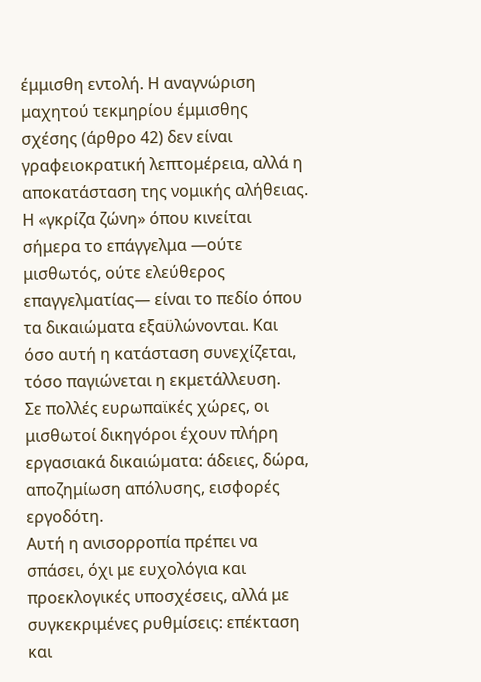έμμισθη εντολή. Η αναγνώριση μαχητού τεκμηρίου έμμισθης σχέσης (άρθρο 42) δεν είναι γραφειοκρατική λεπτομέρεια, αλλά η αποκατάσταση της νομικής αλήθειας. Η «γκρίζα ζώνη» όπου κινείται σήμερα το επάγγελμα —ούτε μισθωτός, ούτε ελεύθερος επαγγελματίας— είναι το πεδίο όπου τα δικαιώματα εξαϋλώνονται. Και όσο αυτή η κατάσταση συνεχίζεται, τόσο παγιώνεται η εκμετάλλευση.
Σε πολλές ευρωπαϊκές χώρες, οι μισθωτοί δικηγόροι έχουν πλήρη εργασιακά δικαιώματα: άδειες, δώρα, αποζημίωση απόλυσης, εισφορές εργοδότη.
Αυτή η ανισορροπία πρέπει να σπάσει, όχι με ευχολόγια και προεκλογικές υποσχέσεις, αλλά με συγκεκριμένες ρυθμίσεις: επέκταση και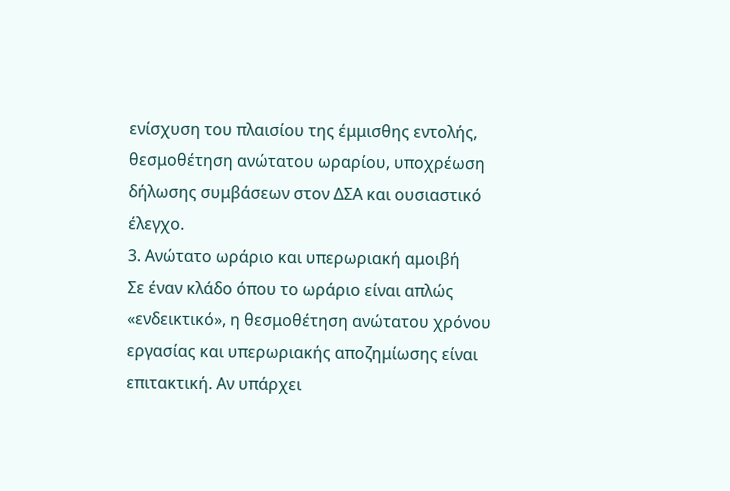ενίσχυση του πλαισίου της έμμισθης εντολής, θεσμοθέτηση ανώτατου ωραρίου, υποχρέωση δήλωσης συμβάσεων στον ΔΣΑ και ουσιαστικό έλεγχο.
3. Ανώτατο ωράριο και υπερωριακή αμοιβή
Σε έναν κλάδο όπου το ωράριο είναι απλώς «ενδεικτικό», η θεσμοθέτηση ανώτατου χρόνου εργασίας και υπερωριακής αποζημίωσης είναι επιτακτική. Αν υπάρχει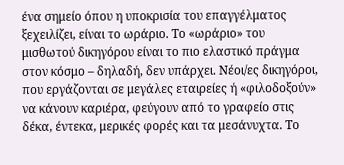ένα σημείο όπου η υποκρισία του επαγγέλματος ξεχειλίζει, είναι το ωράριο. Το «ωράριο» του μισθωτού δικηγόρου είναι το πιο ελαστικό πράγμα στον κόσμο – δηλαδή, δεν υπάρχει. Νέοι/ες δικηγόροι, που εργάζονται σε μεγάλες εταιρείες ή «φιλοδοξούν» να κάνουν καριέρα, φεύγουν από το γραφείο στις δέκα, έντεκα, μερικές φορές και τα μεσάνυχτα. Το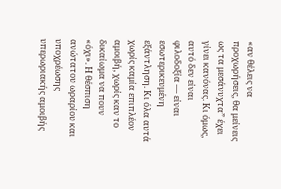«αν θέλεις να προχωρήσεις, θα μείνεις ως τα μεσάνυχτα” έχει γίνει κανόνας. Κι όμως, αυτό δεν είναι φιλοδοξία — είναι εσωτερικευμένη εξάντληση. Κι όλα αυτά χωρίς καμία επιπλέον αμοιβή, χωρίς καν το δικαίωμα να πουν «όχι». Η θέσπιση ανώτατου ωραρίου και υποχρέωσης υπερωριακής αμοιβής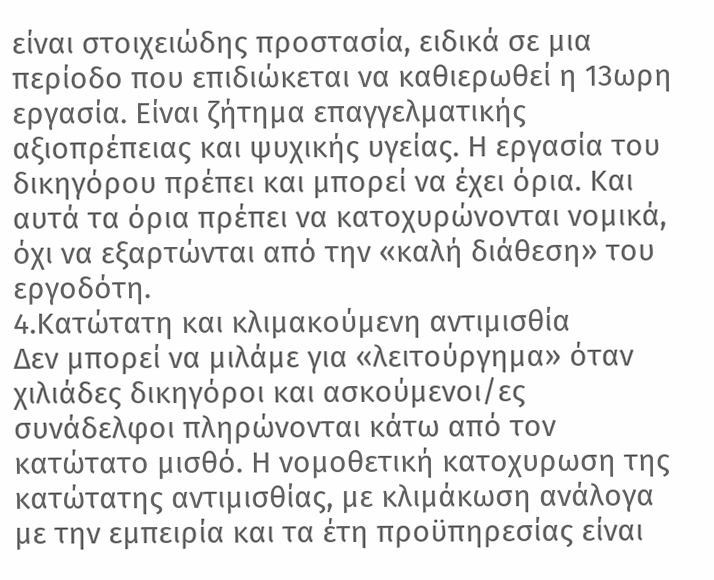είναι στοιχειώδης προστασία, ειδικά σε μια περίοδο που επιδιώκεται να καθιερωθεί η 13ωρη εργασία. Είναι ζήτημα επαγγελματικής αξιοπρέπειας και ψυχικής υγείας. Η εργασία του δικηγόρου πρέπει και μπορεί να έχει όρια. Και αυτά τα όρια πρέπει να κατοχυρώνονται νομικά, όχι να εξαρτώνται από την «καλή διάθεση» του εργοδότη.
4.Κατώτατη και κλιμακούμενη αντιμισθία
Δεν μπορεί να μιλάμε για «λειτούργημα» όταν χιλιάδες δικηγόροι και ασκούμενοι/ες συνάδελφοι πληρώνονται κάτω από τον κατώτατο μισθό. Η νομοθετική κατοχυρωση της κατώτατης αντιμισθίας, με κλιμάκωση ανάλογα με την εμπειρία και τα έτη προϋπηρεσίας είναι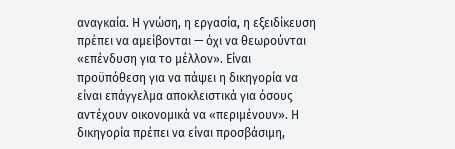αναγκαία. Η γνώση, η εργασία, η εξειδίκευση πρέπει να αμείβονται — όχι να θεωρούνται «επένδυση για το μέλλον». Είναι προϋπόθεση για να πάψει η δικηγορία να είναι επάγγελμα αποκλειστικά για όσους αντέχουν οικονομικά να «περιμένουν». Η δικηγορία πρέπει να είναι προσβάσιμη,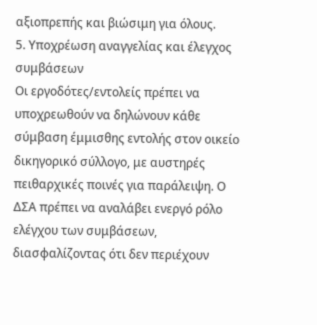αξιοπρεπής και βιώσιμη για όλους.
5. Υποχρέωση αναγγελίας και έλεγχος συμβάσεων
Οι εργοδότες/εντολείς πρέπει να υποχρεωθούν να δηλώνουν κάθε σύμβαση έμμισθης εντολής στον οικείο δικηγορικό σύλλογο, με αυστηρές πειθαρχικές ποινές για παράλειψη. Ο ΔΣΑ πρέπει να αναλάβει ενεργό ρόλο ελέγχου των συμβάσεων, διασφαλίζοντας ότι δεν περιέχουν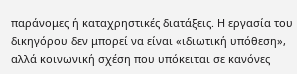παράνομες ή καταχρηστικές διατάξεις. Η εργασία του δικηγόρου δεν μπορεί να είναι «ιδιωτική υπόθεση», αλλά κοινωνική σχέση που υπόκειται σε κανόνες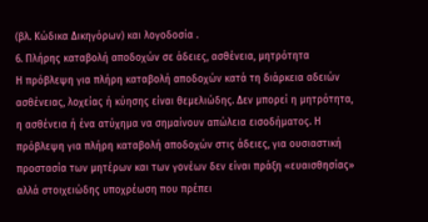(βλ. Κώδικα Δικηγόρων) και λογοδοσία .
6. Πλήρης καταβολή αποδοχών σε άδειες, ασθένεια, μητρότητα
Η πρόβλεψη για πλήρη καταβολή αποδοχών κατά τη διάρκεια αδειών ασθένειας, λοχείας ή κύησης είναι θεμελιώδης. Δεν μπορεί η μητρότητα, η ασθένεια ή ένα ατύχημα να σημαίνουν απώλεια εισοδήματος. Η πρόβλεψη για πλήρη καταβολή αποδοχών στις άδειες, για ουσιαστική προστασία των μητέρων και των γονέων δεν είναι πράξη «ευαισθησίας» αλλά στοιχειώδης υποχρέωση που πρέπει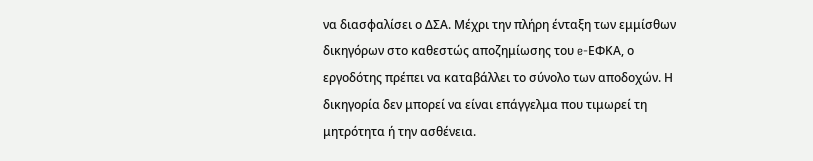να διασφαλίσει ο ΔΣΑ. Μέχρι την πλήρη ένταξη των εμμίσθων δικηγόρων στο καθεστώς αποζημίωσης του e-ΕΦΚΑ, ο εργοδότης πρέπει να καταβάλλει το σύνολο των αποδοχών. Η δικηγορία δεν μπορεί να είναι επάγγελμα που τιμωρεί τη μητρότητα ή την ασθένεια.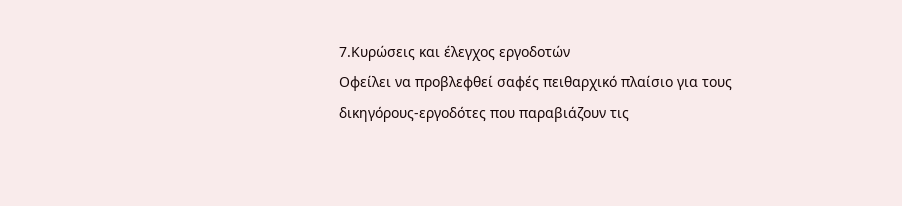7.Κυρώσεις και έλεγχος εργοδοτών
Οφείλει να προβλεφθεί σαφές πειθαρχικό πλαίσιο για τους δικηγόρους-εργοδότες που παραβιάζουν τις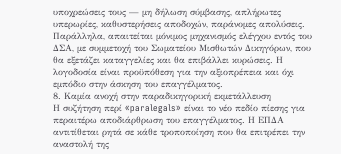υποχρεώσεις τους — μη δήλωση σύμβασης, απλήρωτες υπερωρίες, καθυστερήσεις αποδοχών, παράνομες απολύσεις. Παράλληλα, απαιτείται μόνιμος μηχανισμός ελέγχου εντός του ΔΣΑ, με συμμετοχή του Σωματείου Μισθωτών Δικηγόρων, που θα εξετάζει καταγγελίες και θα επιβάλλει κυρώσεις. Η λογοδοσία είναι προϋπόθεση για την αξιοπρέπεια και όχι εμπόδιο στην άσκηση του επαγγέλματος.
8. Καμία ανοχή στην παραδικηγορική εκμετάλλευση
Η συζήτηση περί «paralegals» είναι το νέο πεδίο πίεσης για περαιτέρω αποδιάρθρωση του επαγγέλματος. Η ΕΠΔΑ αντιτίθεται ρητά σε κάθε τροποποίηση που θα επιτρέπει την αναστολή της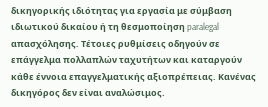δικηγορικής ιδιότητας για εργασία με σύμβαση ιδιωτικού δικαίου ή τη θεσμοποίηση paralegal απασχόλησης. Τέτοιες ρυθμίσεις οδηγούν σε επάγγελμα πολλαπλών ταχυτήτων και καταργούν κάθε έννοια επαγγελματικής αξιοπρέπειας. Κανένας δικηγόρος δεν είναι αναλώσιμος.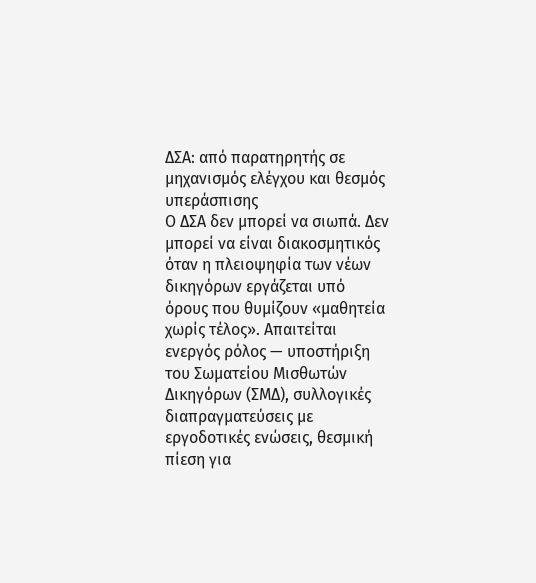ΔΣΑ: από παρατηρητής σε μηχανισμός ελέγχου και θεσμός υπεράσπισης
Ο ΔΣΑ δεν μπορεί να σιωπά. Δεν μπορεί να είναι διακοσμητικός όταν η πλειοψηφία των νέων δικηγόρων εργάζεται υπό όρους που θυμίζουν «μαθητεία χωρίς τέλος». Απαιτείται ενεργός ρόλος — υποστήριξη του Σωματείου Μισθωτών Δικηγόρων (ΣΜΔ), συλλογικές διαπραγματεύσεις με εργοδοτικές ενώσεις, θεσμική πίεση για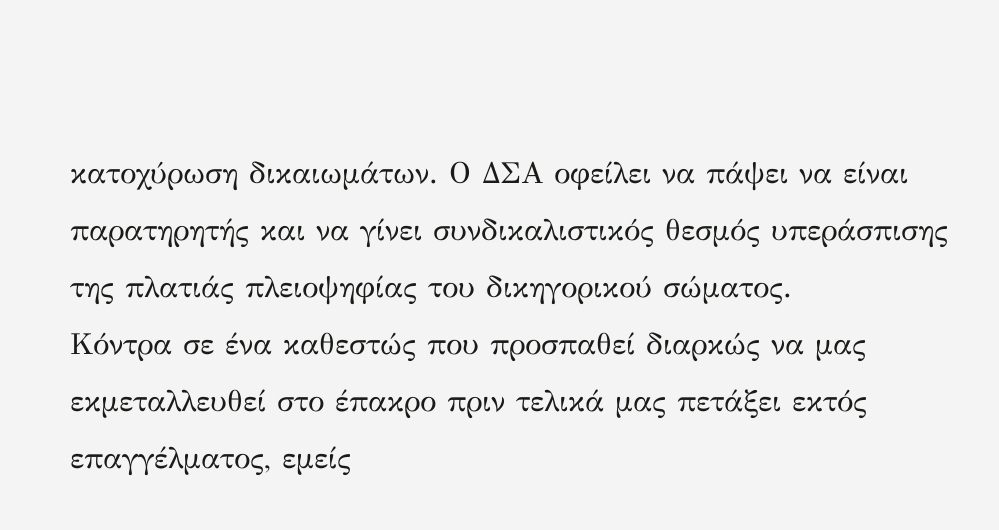κατοχύρωση δικαιωμάτων. Ο ΔΣΑ οφείλει να πάψει να είναι παρατηρητής και να γίνει συνδικαλιστικός θεσμός υπεράσπισης της πλατιάς πλειοψηφίας του δικηγορικού σώματος.
Κόντρα σε ένα καθεστώς που προσπαθεί διαρκώς να μας εκμεταλλευθεί στο έπακρο πριν τελικά μας πετάξει εκτός επαγγέλματος, εμείς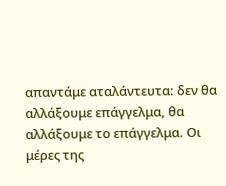απαντάμε αταλάντευτα: δεν θα αλλάξουμε επάγγελμα, θα αλλάξουμε το επάγγελμα. Οι μέρες της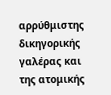αρρύθμιστης δικηγορικής γαλέρας και της ατομικής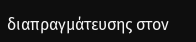διαπραγμάτευσης στον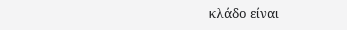κλάδο είναι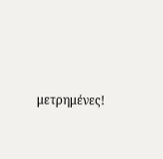μετρημένες!